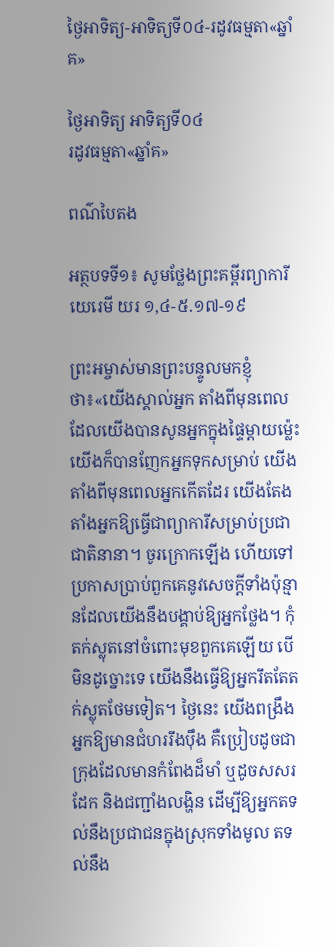ថ្ងៃអាទិត្យ-អាទិត្យទី០៤-រដូវធម្មតា«ឆ្នាំគ»

ថ្ងៃអាទិត្យ អាទិត្យទី០៤
រដូវធម្មតា«ឆ្នាំគ»

ពណ៌បៃតង

អត្ថបទទី១៖ សូមថ្លែងព្រះគម្ពីរព្យាការីយេរេមី យរ ១,៤-៥.១៧-១៩

ព្រះអម្ចាស់មានព្រះបន្ទូលមកខ្ញុំថា៖«យើងស្គាល់អ្នក តាំងពីមុនពេលដែលយើងបានសូនអ្នកក្នុងផ្ទៃម្ដាយម៉្លេះ យើងក៏បានញែកអ្នកទុកសម្រាប់ យើងតាំងពីមុនពេលអ្នកកើតដែរ យើងតែងតាំងអ្នកឱ្យធ្វើជាព្យាការីសម្រាប់ប្រជាជាតិនានា។ ចូរក្រោកឡើង ហើយទៅប្រកាសប្រាប់ពួកគេនូវសេចក្ដីទាំងប៉ុន្មានដែលយើងនឹងបង្គាប់ឱ្យអ្នកថ្លែង។ កុំតក់ស្លុតនៅចំពោះមុខពួកគេឡើយ បើមិនដូច្នោះទេ យើងនឹងធ្វើឱ្យអ្នករឹតតែតក់ស្លុតថែមទៀត។ ថ្ងៃនេះ យើងពង្រឹងអ្នកឱ្យមានជំហររឹងប៉ឹង គឺប្រៀបដូចជាក្រុងដែលមានកំពែងដ៏មាំ ឬដូចសសរដែក និងជញ្ជាំងលង្ហិន ដើម្បីឱ្យអ្នកតទល់នឹងប្រជាជនក្នុងស្រុកទាំងមូល តទល់នឹង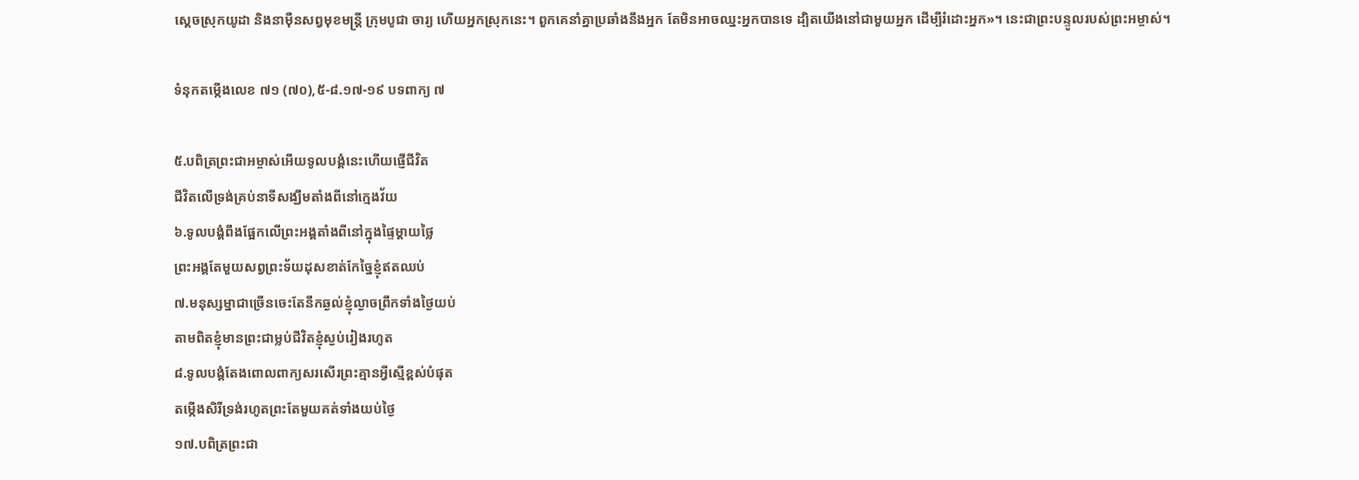ស្ដេចស្រុកយូដា និងនាម៉ឺនសព្វមុខមន្រ្ដី ក្រុមបូជា ចារ្យ ហើយអ្នកស្រុកនេះ។ ពួកគេនាំគ្នាប្រឆាំងនឹងអ្នក តែមិនអាចឈ្នះអ្នកបានទេ ដ្បិតយើងនៅជាមួយអ្នក ដើម្បីរំដោះអ្នក»។ នេះជាព្រះបន្ទូលរបស់ព្រះអម្ចាស់។

ទំនុកតម្កើងលេខ ៧១ (៧០),៥-៨.១៧-១៩ បទពាក្យ ៧

៥.បពិត្រព្រះជាអម្ចាស់អើយទូលបង្គំនេះហើយផ្ញើជីវិត
ជីវិតលើទ្រង់គ្រប់នាទីសង្ឃឹមតាំងពីនៅក្មេងវ័យ
៦.ទូលបង្គំពឹងផ្អែកលើព្រះអង្គតាំងពីនៅក្នុងផ្ទៃម្ដាយថ្លៃ
ព្រះអង្គតែមួយសព្វព្រះទ័យដុសខាត់កែច្នៃខ្ញុំឥតឈប់
៧.មនុស្សម្នាជាច្រើនចេះតែនឹកឆ្ងល់ខ្ញុំល្ងាចព្រឹកទាំងថ្ងៃយប់
តាមពិតខ្ញុំមានព្រះជាម្លប់ជីវិតខ្ញុំស្ងប់រៀងរហូត
៨.ទូលបង្គំតែងពោលពាក្យសរសើរព្រះគ្មានអ្វីស្មើខ្ពស់បំផុត
តម្កើងសិរីទ្រង់រហូតព្រះតែមួយគត់ទាំងយប់ថ្ងៃ
១៧.បពិត្រព្រះជា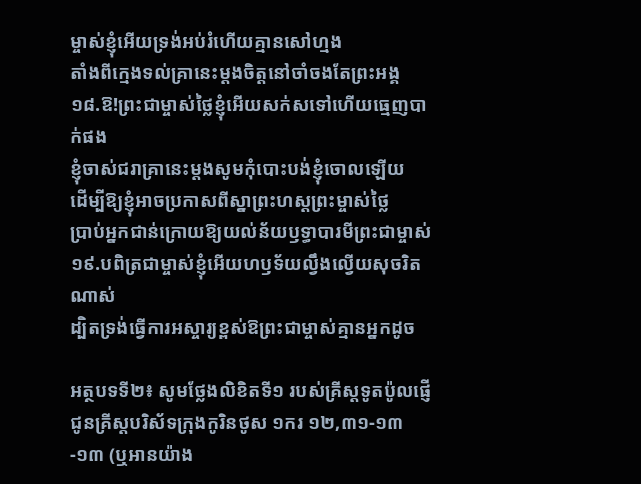ម្ចាស់ខ្ញុំអើយទ្រង់អប់រំហើយគ្មានសៅហ្មង
តាំងពីក្មេងទល់គ្រានេះម្ដងចិត្ដនៅចាំចងតែព្រះអង្គ
១៨.ឱ!ព្រះជាម្ចាស់ថ្លៃខ្ញុំអើយសក់សទៅហើយធ្មេញបាក់ផង
ខ្ញុំចាស់ជរាគ្រានេះម្ដងសូមកុំបោះបង់ខ្ញុំចោលឡើយ
ដើម្បីឱ្យខ្ញុំអាចប្រកាសពីស្នាព្រះហស្ដព្រះម្ចាស់ថ្លៃ
ប្រាប់អ្នកជាន់ក្រោយឱ្យយល់ន័យឫទ្ធាបារមីព្រះជាម្ចាស់
១៩.បពិត្រជាម្ចាស់ខ្ញុំអើយហឫទ័យល្វឹងល្វើយសុចរិតណាស់
ដ្បិតទ្រង់ធ្វើការអស្ចារ្យខ្ពស់ឱព្រះជាម្ចាស់គ្មានអ្នកដូច

អត្ថបទទី២៖ សូមថ្លែងលិខិតទី១ របស់គ្រីស្ដទូតប៉ូលផ្ញើជូនគ្រីស្ដបរិស័ទក្រុងកូរិនថូស ១ករ ១២,៣១-១៣-១៣ (ឬអានយ៉ាង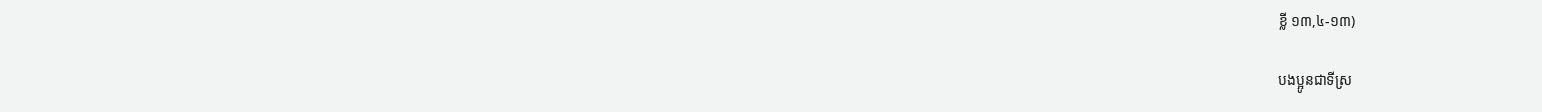ខ្លី ១៣,៤-១៣)

បងប្អូនជាទីស្រ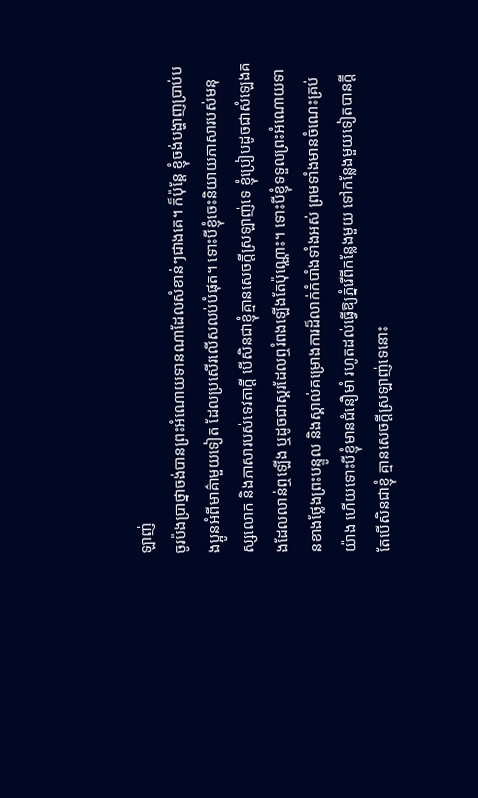ឡាញ់
ចូរប៉ងប្រាថ្នាចង់បានព្រះអំណោយទានណាដែលសំខាន់ៗជាងគេ។ ក៏ប៉ុន្ដែ ខ្ញុំចង់បង្ហាញប្រាប់បងប្អូនអំពីមាគ៌ាមួយទៀត ដែលប្រសើរលើសលប់បំផុត។ ទោះបីខ្ញុំចេះនិយាយភាសារបស់មនុស្សលោក និងភាសារបស់ទេវតាក្ដី បើសិនជាខ្ញុំគ្មានសេចក្ដីស្រឡាញ់ទេ ខ្ញុំប្រៀបដូចជាសំឡេងគងដែលលាន់ឮឡើង ឬដូចជាស្គរដែលឮរំពងឡើងតែប៉ុណ្ណោះ។ ទោះបីខ្ញុំទទួលព្រះអំណោយទានខាងថ្លែងព្រះបន្ទូល និងស្គាល់គម្រោងការដ៏លាក់កំបាំងទាំងអស់ ព្រមទាំងមានចំណេះគ្រប់យ៉ាង ហើយទោះបីខ្ញុំមានជំនឿមាំ រហូតដល់ធ្វើឱ្យភ្នំរើពីកន្លែងមួយ ទៅកន្លែងមួយទៀតបានក្ដី តែបើសិនជាខ្ញុំ គ្មានសេចក្ដីស្រឡាញ់ទេនោះ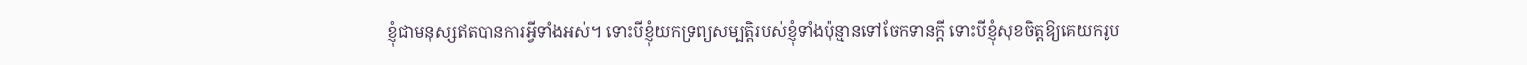ខ្ញុំជាមនុស្សឥតបានការអ្វីទាំងអស់។ ទោះបីខ្ញុំយកទ្រព្យសម្បត្តិរបស់ខ្ញុំទាំងប៉ុន្មានទៅចែកទានក្ដី ទោះបីខ្ញុំសុខចិត្ដឱ្យគេយករូប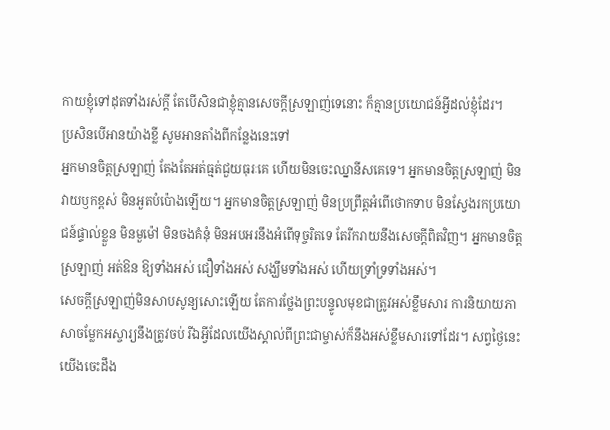កាយខ្ញុំទៅដុតទាំងរស់ក្ដី តែបើសិនជាខ្ញុំគ្មានសេចក្ដីស្រឡាញ់ទេនោះ ក៏គ្មានប្រយោជន៍អ្វីដល់ខ្ញុំដែរ។
ប្រសិនបើអានយ៉ាងខ្លី សូមអានតាំងពីកន្លែងនេះទៅ
អ្នកមានចិត្ដស្រឡាញ់ តែងតែអត់ធ្មត់ជួយធុរៈគេ ហើយមិនចេះឈ្នានីសគេទេ។ អ្នកមានចិត្ដស្រឡាញ់ មិនវាយឫកខ្ពស់ មិនអួតបំប៉ោងឡើយ។ អ្នកមានចិត្ដស្រឡាញ់ មិនប្រព្រឹត្ដអំពើថោកទាប មិនស្វែងរកប្រយោជន៍ផ្ទាល់ខ្លួន មិនមួម៉ៅ មិនចងគំនុំ មិនអបអរនឹងអំពើទុច្ចរិតទេ តែរីករាយនឹងសេចក្ដីពិតវិញ។ អ្នកមានចិត្ដស្រឡាញ់ អត់ឱន ឱ្យទាំងអស់ ជឿទាំងអស់ សង្ឃឹមទាំងអស់ ហើយទ្រាំទ្រទាំងអស់។
សេចក្ដីស្រឡាញ់មិនសាបសូន្យសោះឡើយ តែការថ្លែងព្រះបន្ទូលមុខជាត្រូវអស់ខ្លឹមសារ ការនិយាយភាសាចម្លែកអស្ចារ្យនឹងត្រូវចប់ រីឯអ្វីដែលយើងស្គាល់ពីព្រះជាម្ចាស់ក៏នឹងអស់ខ្លឹមសារទៅដែរ។ សព្វថ្ងៃនេះ យើងចេះដឹង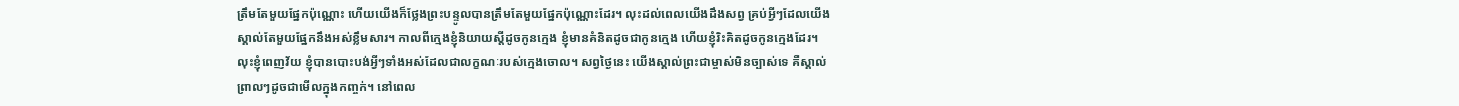ត្រឹមតែមួយផ្នែកប៉ុណ្ណោះ ហើយយើងក៏ថ្លែងព្រះបន្ទូលបានត្រឹមតែមួយផ្នែកប៉ុណ្ណោះដែរ។ លុះដល់ពេលយើងដឹងសព្វ គ្រប់អ្វីៗដែលយើងស្គាល់តែមួយផ្នែកនឹងអស់ខ្លឹមសារ។ កាលពីក្មេងខ្ញុំនិយាយស្ដីដូចកូនក្មេង ខ្ញុំមានគំនិតដូចជាកូនក្មេង ហើយខ្ញុំរិះគិតដូចកូនក្មេងដែរ។ លុះខ្ញុំពេញវ័យ ខ្ញុំបានបោះបង់អ្វីៗទាំងអស់ដែលជាលក្ខណៈរបស់ក្មេងចោល។ សព្វថ្ងៃនេះ យើងស្គាល់ព្រះជាម្ចាស់មិនច្បាស់ទេ គឺស្គាល់ព្រាលៗដូចជាមើលក្នុងកញ្ចក់។ នៅពេល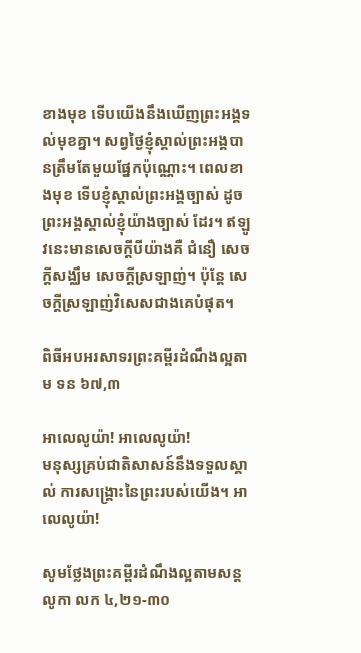ខាងមុខ ទើបយើងនឹងឃើញព្រះអង្គទល់មុខគ្នា។ សព្វថ្ងៃខ្ញុំស្គាល់ព្រះអង្គបានត្រឹមតែមួយផ្នែកប៉ុណ្ណោះ។ ពេលខាងមុខ ទើបខ្ញុំស្គាល់ព្រះអង្គច្បាស់ ដូចព្រះអង្គស្គាល់ខ្ញុំយ៉ាងច្បាស់ ដែរ។ ឥឡូវនេះមានសេចក្ដីបីយ៉ាងគឺ ជំនឿ សេចក្ដីសង្ឈឹម សេចក្ដីស្រឡាញ់។ ប៉ុន្ដែ សេចក្ដីស្រឡាញ់វិសេសជាងគេបំផុត។

ពិធីអបអរសាទរព្រះគម្ពីរដំណឹងល្អតាម ទន ៦៧,៣

អាលេលូយ៉ា! អាលេលូយ៉ា!
មនុស្សគ្រប់ជាតិសាសន៍នឹងទទួលស្គាល់ ការសង្គ្រោះនៃព្រះរបស់យើង។ អាលេលូយ៉ា!

សូមថ្លែងព្រះគម្ពីរដំណឹងល្អតាមសន្តលូកា លក ៤,២១-៣០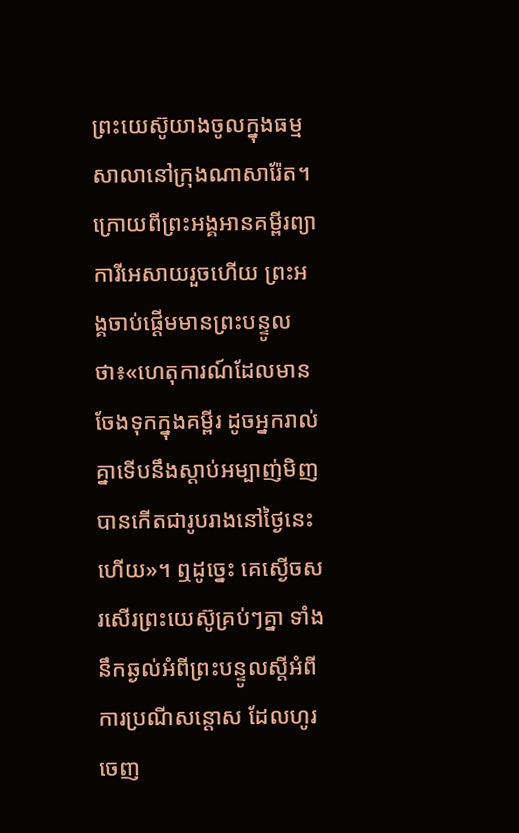ព្រះយេស៊ូយាងចូលក្នុងធម្មសាលានៅក្រុងណាសារ៉ែត។ ក្រោយពីព្រះអង្គអានគម្ពីរព្យាការីអេសាយរួចហើយ ព្រះអង្គចាប់ផ្ដើមមានព្រះបន្ទូលថា៖«ហេតុការណ៍ដែលមាន ចែងទុកក្នុងគម្ពីរ ដូចអ្នករាល់គ្នាទើបនឹងស្ដាប់អម្បាញ់មិញបានកើតជារូបរាងនៅថ្ងៃនេះហើយ»។ ឮដូច្នេះ គេស្ងើចសរសើរព្រះយេស៊ូគ្រប់ៗគ្នា ទាំងនឹកឆ្ងល់អំពីព្រះបន្ទូលស្ដីអំពីការប្រណីសន្ដោស ដែលហូរចេញ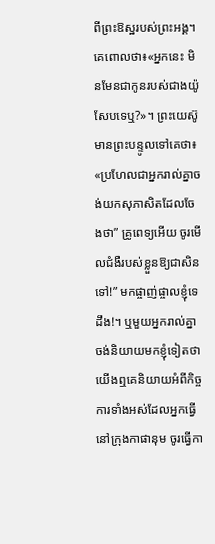ពីព្រះឱស្ឋរបស់ព្រះអង្គ។ គេពោលថា៖«អ្នកនេះ មិនមែនជាកូនរបស់ជាងយ៉ូសែបទេឬ?»។ ព្រះយេស៊ូមានព្រះបន្ទូលទៅគេថា៖ «ប្រហែលជាអ្នករាល់គ្នាចង់យកសុភាសិតដែលចែងថា” គ្រូពេទ្យអើយ ចូរមើលជំងឺរបស់ខ្លួនឱ្យជាសិនទៅ!” មកផ្ចាញ់ផ្ចាលខ្ញុំទេដឹង!។ ឬមួយអ្នករាល់គ្នាចង់និយាយមកខ្ញុំទៀតថា យើងឮគេនិយាយអំពីកិច្ចការទាំងអស់ដែលអ្នកធ្វើនៅក្រុងកាផានុម ចូរធ្វើកា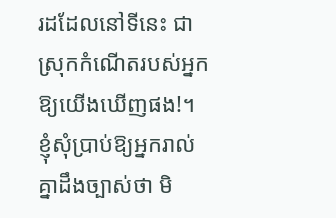រដដែលនៅទីនេះ ជាស្រុកកំណើតរបស់អ្នកឱ្យយើងឃើញផង!។
ខ្ញុំសុំប្រាប់ឱ្យអ្នករាល់គ្នាដឹងច្បាស់ថា មិ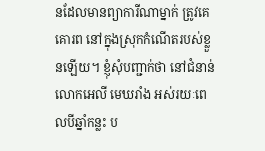នដែលមានព្យាការីណាម្នាក់ ត្រូវគេគោរព នៅក្នុងស្រុកកំណើតរបស់ខ្លួនឡើយ។ ខ្ញុំសុំបញ្ជាក់ថា នៅជំនាន់លោកអេលី មេឃរាំង អស់រយៈពេលបីឆ្នាំកន្លះ ប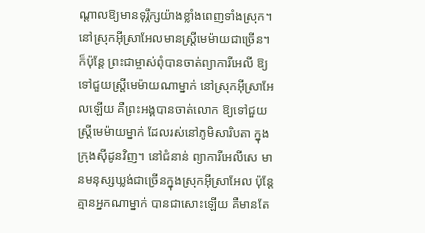ណ្ដាលឱ្យមានទុរ្ភឹក្សយ៉ាងខ្លាំងពេញទាំងស្រុក។ នៅស្រុកអ៊ីស្រាអែលមានស្រ្ដីមេម៉ាយជាច្រើន។ ក៏ប៉ុន្ដែ ព្រះជាម្ចាស់ពុំបានចាត់ព្យាការីអេលី ឱ្យទៅជួយស្រ្ដីមេម៉ាយណាម្នាក់ នៅស្រុកអ៊ីស្រាអែលឡើយ គឺព្រះអង្គបានចាត់លោក ឱ្យទៅជួយស្រ្ដីមេម៉ាយម្នាក់ ដែលរស់នៅភូមិសារិបតា ក្នុងក្រុងស៊ីដូនវិញ។ នៅជំនាន់ ព្យាការីអេលីសេ មានមនុស្សឃ្លង់ជាច្រើនក្នុងស្រុកអ៊ីស្រាអែល ប៉ុន្ដែ គ្មានអ្នកណាម្នាក់ បានជាសោះឡើយ គឺមានតែ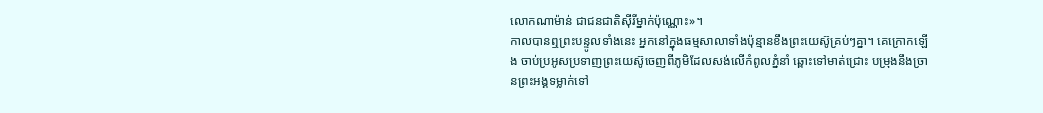លោកណាម៉ាន់ ជាជនជាតិស៊ីរីម្នាក់ប៉ុណ្ណោះ»។
កាលបានឮព្រះបន្ទូលទាំងនេះ អ្នកនៅក្នុងធម្មសាលាទាំងប៉ុន្មានខឹងព្រះយេស៊ូគ្រប់ៗគ្នា។ គេក្រោកឡើង ចាប់ប្រអូសប្រទាញព្រះយេស៊ូចេញពីភូមិដែលសង់លើកំពូលភ្នំនាំ ឆ្ពោះទៅមាត់ជ្រោះ បម្រុងនឹងច្រានព្រះអង្គទម្លាក់ទៅ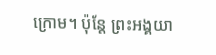ក្រោម។ ប៉ុន្ដែ ព្រះអង្គយា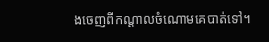ងចេញពីកណ្ដាលចំណោមគេបាត់ទៅ។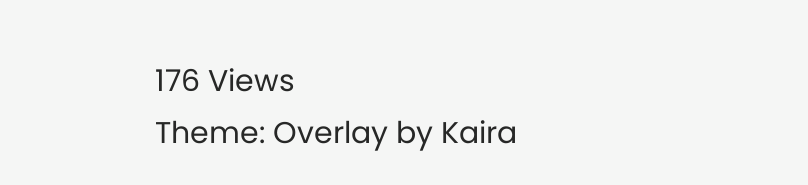176 Views
Theme: Overlay by Kaira